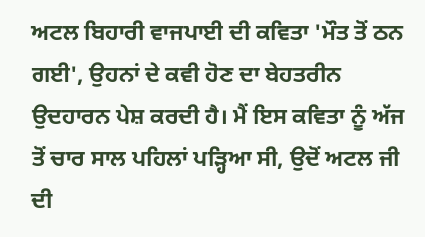ਅਟਲ ਬਿਹਾਰੀ ਵਾਜਪਾਈ ਦੀ ਕਵਿਤਾ 'ਮੌਤ ਤੋਂ ਠਨ ਗਈ', ਉਹਨਾਂ ਦੇ ਕਵੀ ਹੋਣ ਦਾ ਬੇਹਤਰੀਨ ਉਦਹਾਰਨ ਪੇਸ਼ ਕਰਦੀ ਹੈ। ਮੈਂ ਇਸ ਕਵਿਤਾ ਨੂੰ ਅੱਜ ਤੋਂ ਚਾਰ ਸਾਲ ਪਹਿਲਾਂ ਪੜ੍ਹਿਆ ਸੀ, ਉਦੋਂ ਅਟਲ ਜੀ ਦੀ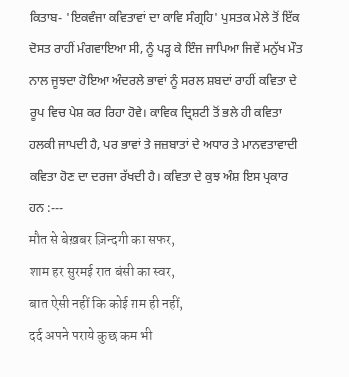ਕਿਤਾਬ- 'ਇਕਵੰਜਾ ਕਵਿਤਾਵਾਂ ਦਾ ਕਾਵਿ ਸੰਗ੍ਰਹਿ' ਪੁਸਤਕ ਮੇਲੇ ਤੋਂ ਇੱਕ ਦੋਸਤ ਰਾਹੀਂ ਮੰਗਵਾਇਆ ਸੀ, ਨੂੰ ਪੜ੍ਹ ਕੇ ਇੰਜ ਜਾਪਿਆ ਜਿਵੇਂ ਮਨੁੱਖ ਮੌਤ ਨਾਲ ਜੂਝਦਾ ਹੋਇਆ ਅੰਦਰਲੇ ਭਾਵਾਂ ਨੂੰ ਸਰਲ ਸ਼ਬਦਾਂ ਰਾਹੀਂ ਕਵਿਤਾ ਦੇ ਰੂਪ ਵਿਚ ਪੇਸ਼ ਕਰ ਰਿਹਾ ਹੋਵੇ। ਕਾਵਿਕ ਦ੍ਰਿਸ਼ਟੀ ਤੋਂ ਭਲੇ ਹੀ ਕਵਿਤਾ ਹਲਕੀ ਜਾਪਦੀ ਹੈ, ਪਰ ਭਾਵਾਂ ਤੇ ਜਜ਼ਬਾਤਾਂ ਦੇ ਅਧਾਰ ਤੇ ਮਾਨਵਤਾਵਾਦੀ ਕਵਿਤਾ ਹੋਣ ਦਾ ਦਰਜਾ ਰੱਖਦੀ ਹੈ। ਕਵਿਤਾ ਦੇ ਕੁਝ ਅੰਸ਼ ਇਸ ਪ੍ਰਕਾਰ ਹਨ :---
मौत से बेख़बर ज़िन्दगी का सफर,
शाम हर सुरमई रात बंसी का स्वर,
बात ऐसी नहीं कि कोई ग़म ही नहीं,
दर्द अपने पराये कुछ कम भी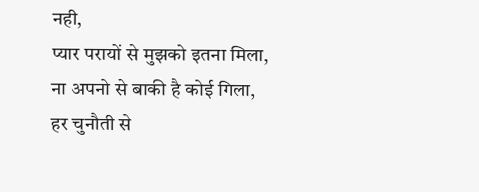नही,
प्यार परायों से मुझको इतना मिला,
ना अपनो से बाकी है कोई गिला,
हर चुनौती से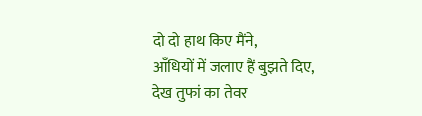दो दो हाथ किए मैंने,
आँधियों में जलाए हैं बुझते दिए,
देख तुफां का तेवर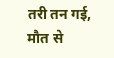तरी तन गई,
मौत से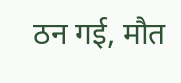ठन गई, मौत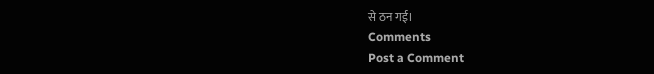से ठन गई।
Comments
Post a Comment